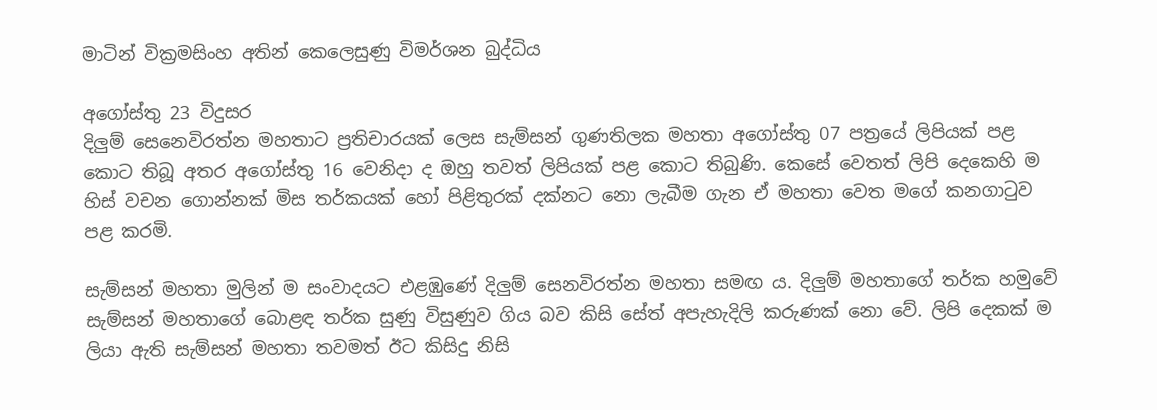මාටින් වික්‍රමසිංහ අතින් කෙලෙසුණු විමර්ශන බුද්ධිය

අගෝස්තු 23 විදුසර
දිලුම් සෙනෙවිරත්න මහතාට ප්‍රතිචාරයක් ලෙස සැම්සන් ගුණතිලක මහතා අගෝස්තු 07 පත්‍රයේ ලිපියක් පළ කොට තිබූ අතර අගෝස්තු 16 වෙනිදා ද ඔහු තවත් ලිපියක් පළ කොට තිබුණි. කෙසේ වෙතත් ලිපි දෙකෙහි ම හිස් වචන ගොන්නක් මිස තර්කයක් හෝ පිළිතුරක් දක්නට නො ලැබීම ගැන ඒ මහතා වෙත මගේ කනගාටුව පළ කරමි.

සැම්සන් මහතා මුලින් ම සංවාදයට එළඹුණේ දිලුම් සෙනවිරත්න මහතා සමඟ ය. දිලුම් මහතාගේ තර්ක හමුවේ සැම්සන් මහතාගේ බොළඳ තර්ක සුණු විසුණුව ගිය බව කිසි සේත් අපැහැදිලි කරුණක් නො වේ. ලිපි දෙකක් ම ලියා ඇති සැම්සන් මහතා තවමත් ඊට කිසිදු නිසි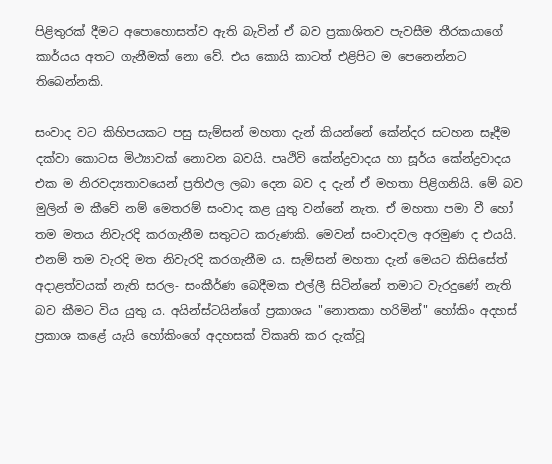පිළිතුරක් දීමට අපොහොසත්ව ඇති බැවින් ඒ බව ප්‍රකාශිතව පැවසීම තීරකයාගේ කාර්යය අතට ගැනීමක් නො වේ. එය කොයි කාටත් එළිපිට ම පෙනෙන්නට තිබෙන්නකි.

සංවාද වට කිහිපයකට පසු සැම්සන් මහතා දැන් කියන්නේ කේන්දර සටහන සෑදීම දක්වා කොටස මිථ්‍යාවක් නොවන බවයි. පෘථිවි කේන්ද්‍රවාදය හා සූර්ය කේන්ද්‍රවාදය එක ම නිරවද්‍යතාවයෙන් ප්‍රතිඵල ලබා දෙන බව ද දැන් ඒ මහතා පිළිගනියි. මේ බව මුලින් ම කීවේ නම් මෙතරම් සංවාද කළ යුතු වන්නේ නැත. ඒ මහතා පමා වී හෝ තම මතය නිවැරදි කරගැනීම සතුටට කරුණකි. මෙවන් සංවාදවල අරමුණ ද එයයි.  එනම් තම වැරදි මත නිවැරදි කරගැනීම ය. සැම්සන් මහතා දැන් මෙයට කිසිසේත් අදාළත්වයක් නැති සරල- සංකීර්ණ බෙදීමක එල්ලී සිටින්නේ තමාට වැරදුණේ නැති බව කීමට විය යුතු ය. අයින්ස්ටයින්ගේ ප්‍රකාශය "නොතකා හරිමින්" හෝකිං අදහස් ප්‍රකාශ කළේ යැයි හෝකිංගේ අදහසක් විකෘති කර දැක්වූ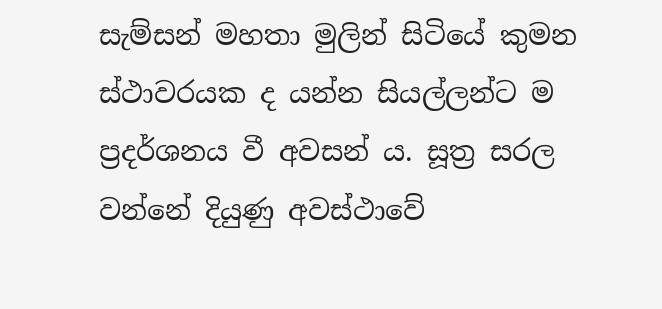සැම්සන් මහතා මුලින් සිටියේ කුමන ස්ථාවරයක ද යන්න සියල්ලන්ට ම ප්‍රදර්ශනය වී අවසන් ය. සූත්‍ර සරල වන්නේ දියුණු අවස්ථාවේ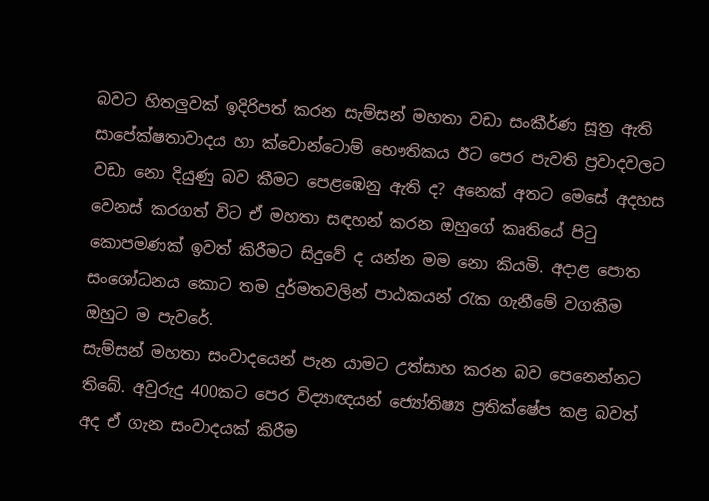බවට හිතලුවක් ඉදිරිපත් කරන සැම්සන් මහතා වඩා සංකීර්ණ සූත්‍ර ඇති සාපේක්ෂතාවාදය හා ක්වොන්ටොම් භෞතිකය ඊට පෙර පැවති ප්‍රවාදවලට වඩා නො දියුණු බව කීමට පෙළඹෙනු ඇති ද? අනෙක් අතට මෙසේ අදහස වෙනස් කරගත් විට ඒ මහතා සඳහන් කරන ඔහුගේ කෘතියේ පිටු කොපමණක් ඉවත් කිරීමට සිදුවේ ද යන්න මම නො කියමි. අදාළ පොත සංශෝධනය කොට තම දුර්මතවලින් පාඨකයන් රැක ගැනීමේ වගකීම ඔහුට ම පැවරේ.
සැම්සන් මහතා සංවාදයෙන් පැන යාමට උත්සාහ කරන බව පෙනෙන්නට තිබේ. අවුරුදු 400කට පෙර විද්‍යාඥයන් ජ්‍යෝතිෂ්‍ය ප්‍රතික්ෂේප කළ බවත් අද ඒ ගැන සංවාදයක් කිරීම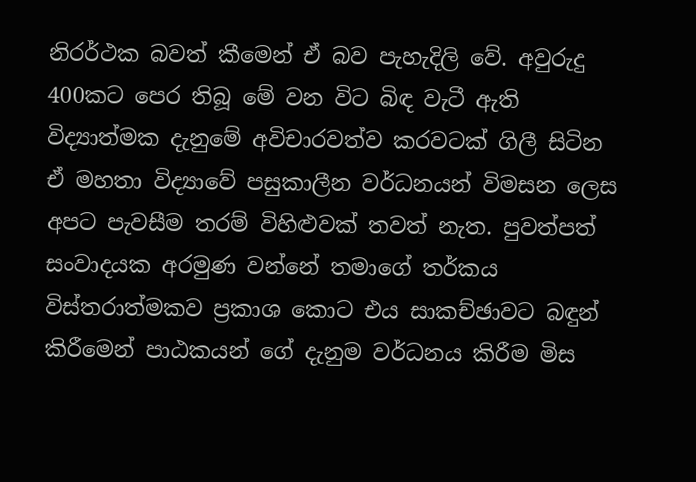නිරර්ථක බවත් කීමෙන් ඒ බව පැහැදිලි වේ. අවුරුදු 400කට පෙර තිබූ මේ වන විට බිඳ වැටී ඇති විද්‍යාත්මක දැනුමේ අවිචාරවත්ව කරවටක් ගිලී සිටින ඒ මහතා විද්‍යාවේ පසුකාලීන වර්ධනයන් විමසන ලෙස අපට පැවසීම තරම් විහිළුවක් තවත් නැත. පුවත්පත් සංවාදයක අරමුණ වන්නේ තමාගේ තර්කය විස්තරාත්මකව ප්‍රකාශ කොට එය සාකච්ඡාවට බඳුන් කිරීමෙන් පාඨකයන් ගේ දැනුම වර්ධනය කිරීම මිස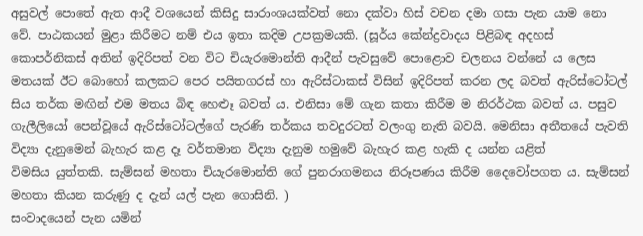අසුවල් පොතේ ඇත ආදී වශයෙන් කිසිදු සාරාංශයක්වත් නො දක්වා හිස් වචන දමා ගසා පැන යාම නො වේ. පාඨකයන් මුළා කිරීමට නම් එය ඉතා කදිම උපක්‍රමයකි. (සූර්ය කේන්ද්‍රවාදය පිළිබඳ අදහස් කොපර්නිකස් අතින් ඉදිරිපත් වන විට චියැරමොන්ති ආදීන් පැවසුවේ පොළොව චලනය වන්නේ ය ලෙස මතයක් ඊට බොහෝ කලකට පෙර පයිතගරස් හා ඇරිස්ටාකස් විසින් ඉදිරිපත් කරන ලද බවත් ඇරිස්ටෝටල් සිය තර්ක මඟින් එම මතය බිඳ හෙළූ බවත් ය. එනිසා මේ ගැන කතා කිරීම ම නිරර්ථක බවත් ය. පසුව ගැලීලියෝ පෙන්වූයේ ඇරිස්ටෝටල්ගේ පැරණි තර්කය තවදුරටත් වලංගු නැති බවයි. මෙනිසා අතීතයේ පැවති විද්‍යා දැනුමෙන් බැහැර කළ දෑ වර්තමාන විද්‍යා දැනුම හමුවේ බැහැර කළ හැකි ද යන්න යළිත් විමසිය ‍යුත්තකි. සැම්සන් මහතා චියැරමොන්ති ගේ පුනරාගමනය නිරූපණය කිරීම දෛවෝපගත ය. සැම්සන් මහතා කියන කරුණු ද දැන් යල් පැන ගොසිනි. )
සංවාදයෙන් පැන යමින්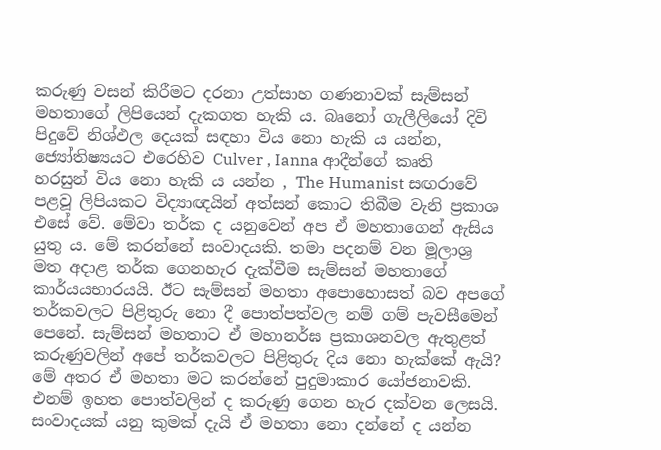කරුණු වසන් කිරීමට දරනා උත්සාහ ගණනාවක් සැම්සන් මහතාගේ ලිපියෙන් දැකගත හැකි ය. බෘනෝ ගැලීලියෝ දිවි පිදුවේ නිශ්ඵල දෙයක් සඳහා විය නො හැකි ය යන්න, ජ්‍යෝතිෂ්‍යයට එරෙහිව Culver , Ianna ආදීන්ගේ කෘති හරසුන් විය නො හැකි ‍ය යන්න , The Humanist සඟරාවේ පළවූ ලිපියකට විද්‍යාඥයින් අත්සන් කොට තිබීම වැනි ප්‍රකාශ එසේ වේ. මේවා තර්ක ද යනුවෙන් අප ඒ මහතාගෙන් ඇසිය යුතු ය. මේ කරන්නේ සංවාදයකි. තමා පදනම් වන මූලාශ්‍ර මත අදාළ තර්ක ගෙනහැර දැක්වීම සැම්සන් මහතාගේ කාර්යයභාරයයි. ඊට සැම්සන් මහතා අපොහොසත් බව අපගේ තර්කවලට පිළිතුරු නො දී පොත්පත්වල නම් ගම් පැවසීමෙන් පෙනේ. සැම්සන් මහතාට ඒ මහානර්ඝ ප්‍රකාශනවල ඇතුළත් කරුණුවලින් අපේ තර්කවලට පිළිතුරු දිය නො හැක්කේ ඇයි?  මේ අතර ඒ මහතා මට කරන්නේ පුදුමාකාර යෝජනාවකි. එනම් ඉහත පොත්වලින් ද කරුණු ගෙන හැර දක්වන ලෙසයි. සංවාදයක් යනු කුමක් දැයි ඒ මහතා නො දන්නේ ද යන්න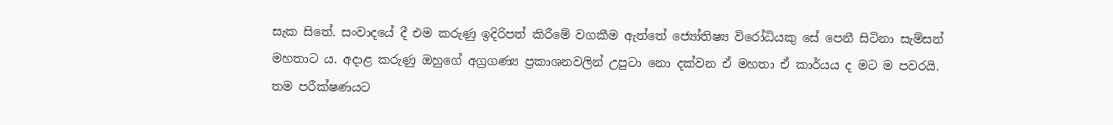සැක සිතේ. සංවාදයේ දී එම කරුණු ඉදිරිපත් කිරීමේ වගකීම ඇත්තේ ජ්‍යෝතිෂ්‍ය විරෝධියකු සේ පෙනී සිටිනා සැම්සන් මහතාට ය. අදාළ කරුණු ඔහුගේ අග්‍රගණ්‍ය ප්‍රකාශනවලින් උපුටා නො දක්වන ඒ මහතා ඒ කාර්යය ද මට ම පවරයි. තම පරීක්ෂණයට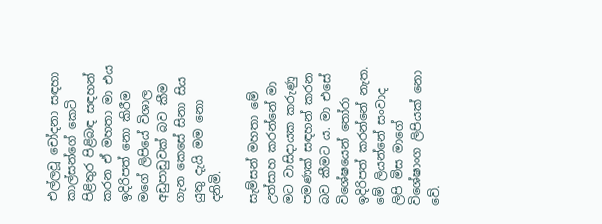එල්ලවූ චෝදනා සඳහා කාල්සන්ගේ කෙටි පිළිතුර පිළිබඳ සඳහන් කරන ඒ මහතා මා එය ඉදිරිපත් නො කිරීම මගේ ලිපියේ විශාල අඩුපාඩුවක් බව කීම ගැන කෙසේ සිනා සිය යුතු දැයි මම නො දනිමි.

සැම්සන් මහතා මේ උත්සාහ කරන්නේ මා මට වාසිදායක කරුණු පමණක් සඳහන් කරන බව කීමට ය. මා එසේ විශේෂයෙන් තෝරා ඉදිරිපත් කරන්නේ නැත. මේ ලියන්නේ සංවාද ලිපි මිස මාගේ විශේෂාංග ලිපියක් නො වේ.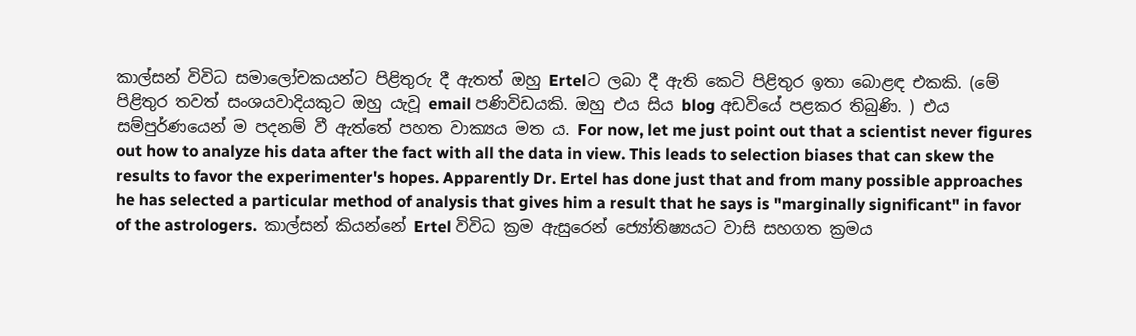කාල්සන් විවිධ සමාලෝචකයන්ට පිළිතුරු දී ඇතත් ඔහු Ertelට ලබා දී ඇති කෙටි පිළිතුර ඉතා බොළඳ එකකි. (මේ පිළිතුර තවත් සංශයවාදියකුට ඔහු යැවූ email පණිවිඩයකි. ඔහු එය සිය blog අඩවියේ පළකර තිබුණි. ) එය සම්පුර්ණයෙන් ම පදනම් වී ඇත්තේ පහත වාක්‍යය මත ය. For now, let me just point out that a scientist never figures out how to analyze his data after the fact with all the data in view. This leads to selection biases that can skew the results to favor the experimenter's hopes. Apparently Dr. Ertel has done just that and from many possible approaches he has selected a particular method of analysis that gives him a result that he says is "marginally significant" in favor of the astrologers.  කාල්සන් කියන්නේ Ertel විවිධ ක්‍රම ඇසුරෙන් ජ්‍යෝතිෂ්‍යයට වාසි සහගත ක්‍රමය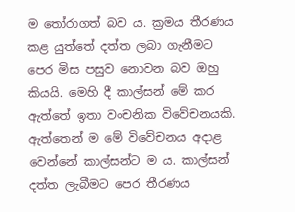ම තෝරාගත් බව ය. ක්‍රමය තීරණය කළ යුත්තේ දත්ත ලබා ගැනීමට පෙර මිස පසුව නොවන බව ඔහු කියයි. මෙහි දී කාල්සන් මේ කර ඇත්තේ ඉතා වංචනික විවේචනයකි. ඇත්තෙන් ම මේ විවේචනය අදාළ වෙන්නේ කාල්සන්ට ම ය. කාල්සන් දත්ත ලැබීමට පෙර තීරණය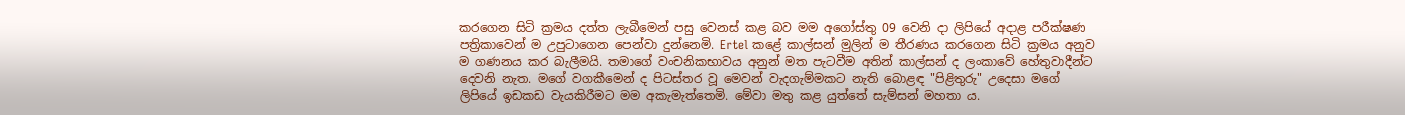කරගෙන සිටි ක්‍රමය දත්ත ලැබීමෙන් පසු වෙනස් කළ බව මම අගෝස්තු 09 වෙනි දා ලිපියේ අදාළ පරීක්ෂණ පත්‍රිකාවෙන් ම උපුටාගෙන පෙන්වා දුන්නෙමි. Ertel කළේ කාල්සන් මුලින් ම තීරණය කරගෙන සිටි ක්‍රමය අනුව ම ගණනය කර බැලීමයි. තමාගේ වංචනිකභාවය අනුන් මත පැටවීම අතින් කාල්සන් ද ලංකාවේ හේතුවාදීන්ට දෙවනි නැත. මගේ වගකීමෙන් ද පිටස්තර වූ මෙවන් වැදගැම්මකට නැති බොළඳ "පිළිතුරු" උදෙසා මගේ ලිපියේ ඉඩකඩ වැයකිරීමට මම අකැමැත්තෙමි. මේවා මතු කළ යුත්තේ සැම්සන් මහතා ය.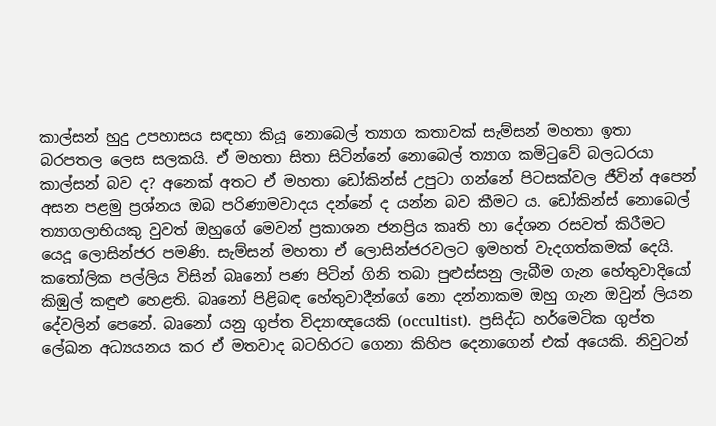කාල්සන් හුදු උපහාසය සඳහා කියූ නොබෙල් ත්‍යාග කතාවක් සැම්සන් මහතා ඉතා බරපතල ලෙස සලකයි. ඒ මහතා සිතා සිටින්නේ නොබෙල් ත්‍යාග කමිටුවේ බලධරයා කාල්සන් බව ද? අනෙක් අතට ඒ මහතා ඩෝකින්ස් උපුටා ගන්නේ පිටසක්වල ජීවින් අපෙන් අසන පළමු ප්‍රශ්නය ඔබ පරිණාමවාදය දන්නේ ද යන්න බව කීමට ය. ඩෝකින්ස් නොබෙල් ත්‍යාගලාභියකු වුවත් ඔහුගේ මෙවන් ප්‍රකාශන ජනප්‍රිය කෘති හා දේශන රසවත් කිරීමට යෙදූ ලොසින්ජර පමණි. සැම්සන් මහතා ඒ ලොසින්ජරවලට ඉමහත් වැදගත්කමක් දෙයි.
කතෝලික පල්ලිය විසින් බෘනෝ පණ පිටින් ගිනි තබා පුළුස්සනු ලැබීම ගැන හේතුවාදියෝ කිඹුල් කඳුළු හෙළති. බෘනෝ පිළිබඳ හේතුවාදීන්ගේ නො දන්නාකම ඔහු ගැන ඔවුන් ලියන දේවලින් පෙනේ. බෘනෝ යනු ගුප්ත විද්‍යාඥයෙකි (occultist).  ප්‍රසිද්ධ හර්මෙටික ගුප්ත ලේඛන අධ්‍යයනය කර ඒ මතවාද බටහිරට ගෙනා කිහිප දෙනාගෙන් එක් අයෙකි. නිවුටන්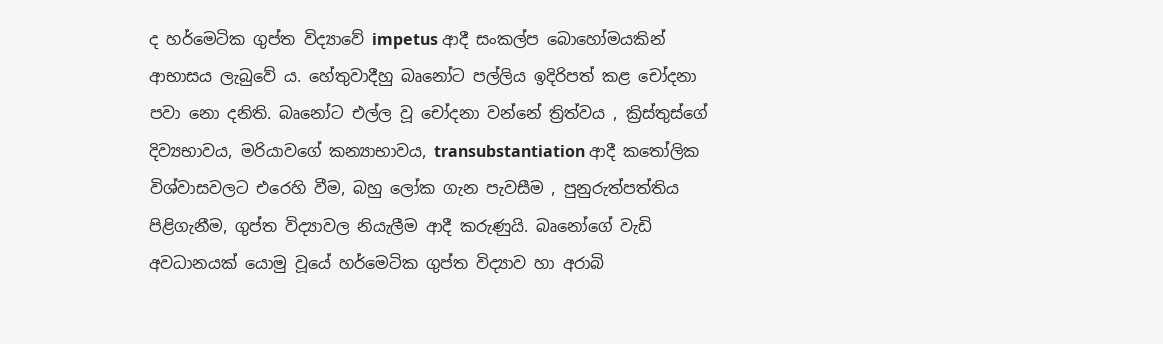ද හර්මෙටික ගුප්ත විද්‍යාවේ impetus ආදී සංකල්ප බොහෝමයකින් ආභාසය ලැබුවේ ය. හේතුවාදීහු බෘනෝට පල්ලිය ඉදිරිපත් කළ චෝදනා පවා නො දනිති. බෘනෝට එල්ල වූ චෝදනා වන්නේ ත්‍රිත්වය , ක්‍රිස්තුස්ගේ දිව්‍යභාවය, මරියාවගේ කන්‍යාභාවය, transubstantiation ආදී කතෝලික විශ්වාසවලට එරෙහි වීම, බහු ලෝක ගැන පැවසීම , පුනුරුත්පත්තිය පිළිගැනීම, ගුප්ත විද්‍යාවල නියැලීම ආදී කරුණුයි. බෘනෝගේ වැඩි අවධානයක් යොමු වූයේ හර්මෙටික ගුප්ත විද්‍යාව හා අරාබි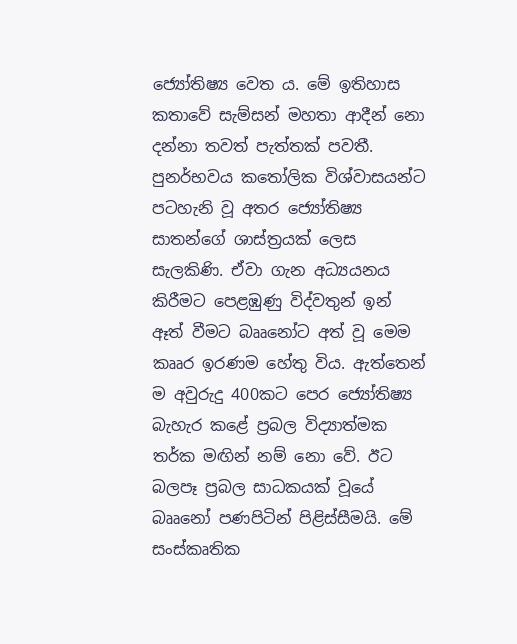ජ්‍යෝතිෂ්‍ය වෙත ය. මේ ඉතිහාස කතාවේ සැම්සන් මහතා ආදීන් නො දන්නා තවත් පැත්තක් පවතී. පුනර්භවය කතෝලික විශ්වාසයන්ට පටහැනි වූ අතර ජ්‍යෝතිෂ්‍ය සාතන්ගේ ශාස්ත්‍රයක් ලෙස සැලකිණි. ඒවා ගැන අධ්‍යයනය කිරීමට පෙළඹුණු විද්වතුන් ඉන් ඈත් වීමට බෲනෝට අත් වූ මෙම කෲර ඉරණම හේතු විය. ඇත්තෙන් ම අවුරුදු 400කට පෙර ජ්‍යෝතිෂ්‍ය බැහැර කළේ ප්‍රබල විද්‍යාත්මක තර්ක මඟින් නම් නො වේ. ඊට බලපෑ ප්‍රබල සාධකයක් වූයේ බෲනෝ පණපිටින් පිළිස්සීමයි. මේ සංස්කෘතික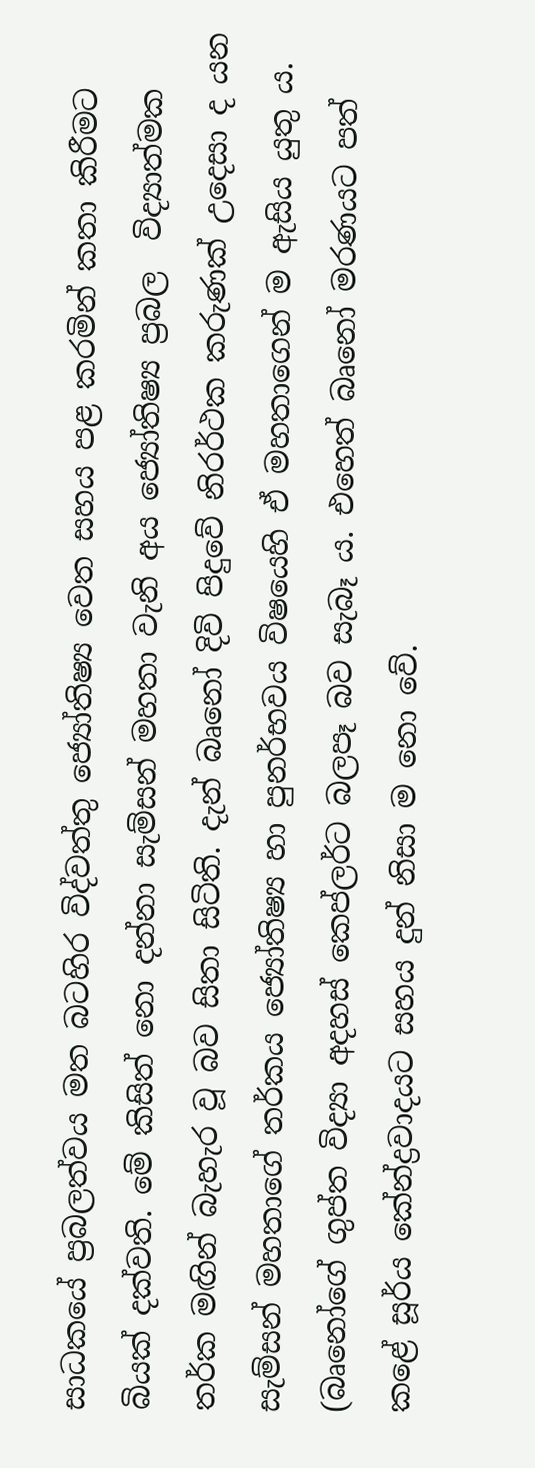සාධකයේ ප්‍රබලත්වය මත බටහිර විද්වත්තු ජ්‍යෝතිෂ්‍ය වෙත සහය පළ කරමින් කතා කිරීමට බියක් දක්වති. මේ කිසිත් නො දන්නා සැම්සන් මහතා වැනි අය ජ්‍යෝතිෂ්‍ය ප්‍රබල  විද්‍යාත්මක තර්ක මඟින් බැහැර වූ බව සිතා සිටිති. දැන් බෘනෝ දිවි පිදුවේ නිරර්ථක කරුණක් උදෙසා ද යන සැම්සන් මහතාගේ තර්කය ජ්‍යෝතිෂ්‍ය හා පුනර්භවය විෂයෙහි ඒ මහතාගෙන් ම ඇසිය යුතු ය. (බෘනෝගේ ගුප්ත විද්‍යා අදහස් කෙප්ලර්ට බලපෑ බව සැබෑ ය. එහෙත් බෘනෝ මරණයට පත් කළේ සූර්ය කේන්ද්‍රවාදයට සහය දුන් නිසා ම නො වේ.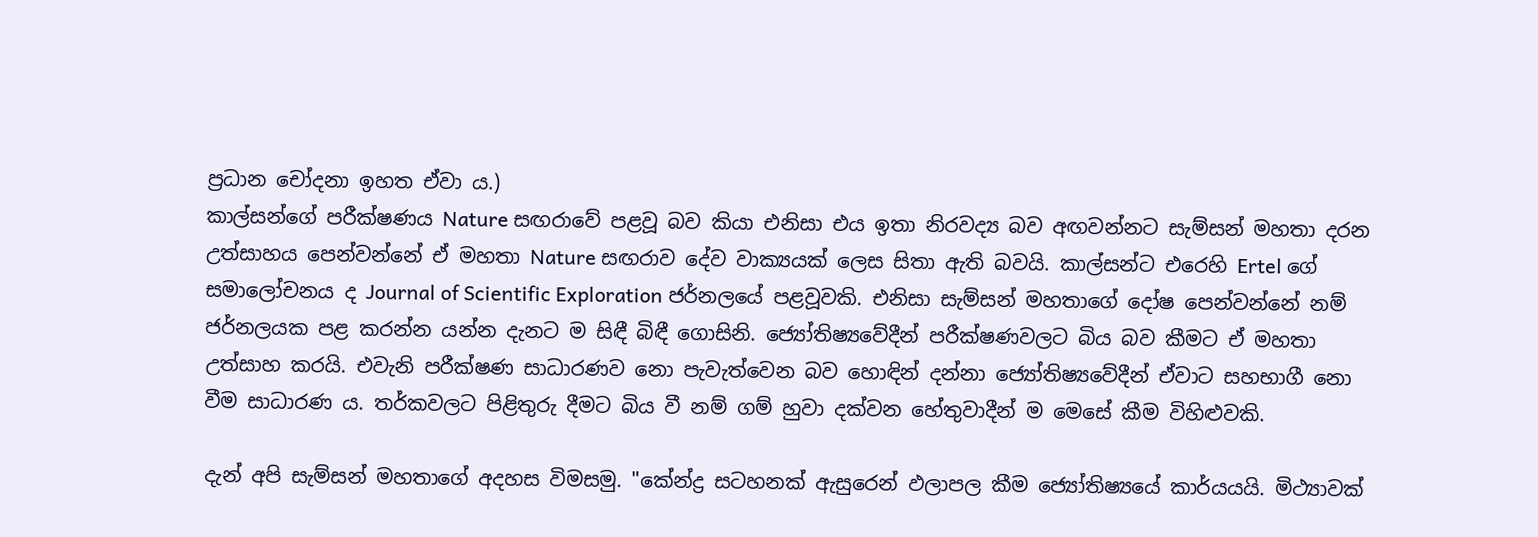ප්‍රධාන චෝදනා ඉහත ඒවා ය.)
කාල්සන්ගේ පරීක්ෂණය Nature සඟරාවේ පළවූ බව කියා එනිසා එය ඉතා නිරවද්‍ය බව අඟවන්නට සැම්සන් මහතා දරන උත්සාහය පෙන්වන්නේ ඒ මහතා Nature සඟරාව දේව වාක්‍යයක් ලෙස සිතා ඇති බවයි. කාල්සන්ට එරෙහි Ertel ගේ සමාලෝචනය ද Journal of Scientific Exploration ජර්නලයේ පළවූවකි. එනිසා සැම්සන් මහතාගේ දෝෂ පෙන්වන්නේ නම් ජර්නලයක පළ කරන්න යන්න දැනට ම සිඳී බිඳී ගොසිනි. ජ්‍යෝතිෂ්‍යවේදීන් පරීක්ෂණවලට බිය බව කීමට ඒ මහතා උත්සාහ කරයි. එවැනි පරීක්ෂණ සාධාරණව නො පැවැත්වෙන බව හොඳින් දන්නා ජ්‍යෝතිෂ්‍යවේදීන් ඒවාට සහභාගී නො වීම සාධාරණ ය. තර්කවලට පිළිතුරු දීමට බිය වී නම් ගම් හුවා දක්වන හේතුවාදීන් ම මෙසේ කීම විහිළුවකි.

දැන් අපි සැම්සන් මහතාගේ අදහස විමසමු. "කේන්ද්‍ර සටහනක් ඇසුරෙන් ඵලාපල කීම ජ්‍යෝතිෂ්‍යයේ කාර්යයයි. මිථ්‍යාවක්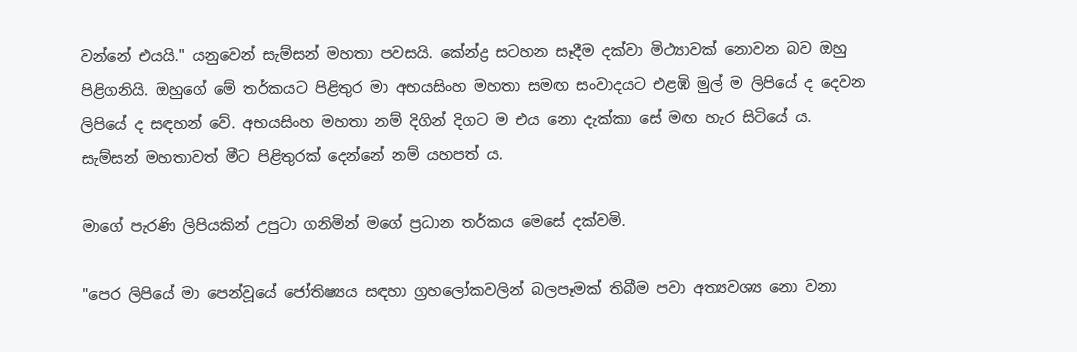වන්නේ එයයි." යනුවෙන් සැම්සන් මහතා පවසයි. කේන්ද්‍ර සටහන සෑදීම දක්වා මිථ්‍යාවක් නොවන බව ඔහු පිළිගනියි. ඔහුගේ මේ තර්කයට පිළිතුර මා අභයසිංහ මහතා සමඟ සංවාදයට එළඹි මුල් ම ලිපියේ ද දෙවන ලිපියේ ද සඳහන් වේ. අභයසිංහ මහතා නම් දිගින් දිගට ම එය නො දැක්කා සේ මඟ හැර සිටියේ ය. සැම්සන් මහතාවත් මීට පිළිතුරක් දෙන්නේ නම් යහපත් ය.

මාගේ පැරණි ලිපියකින් උපුටා ගනිමින් මගේ ප්‍රධාන තර්කය මෙසේ දක්වමි.

"පෙර ලිපියේ මා පෙන්වූයේ ජෝතිෂ්‍යය සඳහා ග්‍රහලෝකවලින් බලපෑමක් තිබීම පවා අත්‍යවශ්‍ය නො වනා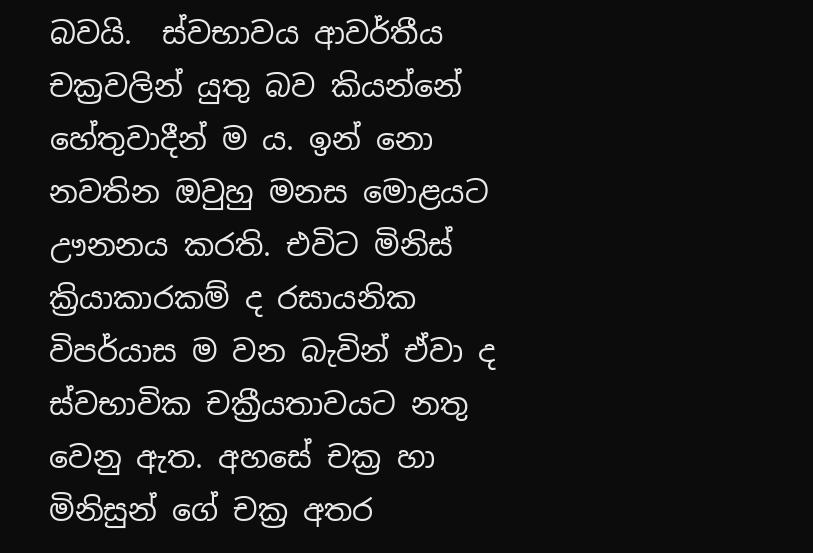බවයි.  ස්වභාවය ආවර්තීය චක්‍රවලින් යුතු බව කියන්නේ හේතුවාදීන් ම ය. ඉන් නො නවතින ඔවුහු මනස මොළයට ඌනනය කරති. එවිට මිනිස් ක්‍රියාකාරකම් ද රසායනික විපර්යාස ම වන බැවින් ඒවා ද ස්වභාවික චක්‍රීයතාවයට නතු වෙනු ඇත. අහසේ චක්‍ර හා මිනිසුන් ගේ චක්‍ර අතර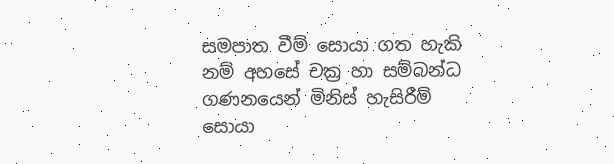සමපාත වීම් සොයා ගත හැකි නම් අහසේ චක්‍ර හා සම්බන්ධ ගණනයෙන් මිනිස් හැසිරීම් සොයා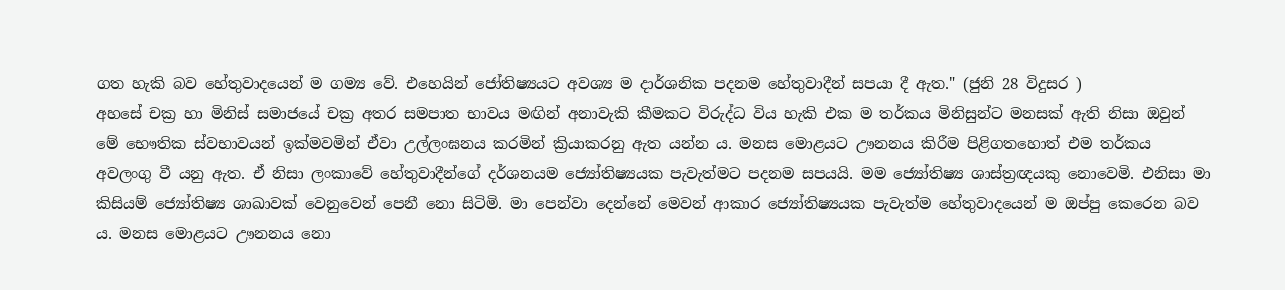ගත හැකි බව හේතුවාදයෙන් ම ගම්‍ය වේ. එහෙයින් ජෝතිෂ්‍යයට අවශ්‍ය ම දාර්ශනික පදනම හේතුවාදීන් සපයා දී ඇත." (ජුනි 28 විදුසර )
අහසේ චක්‍ර හා මිනිස් සමාජයේ චක්‍ර අතර සමපාත භාවය මඟින් අනාවැකි කීමකට විරුද්ධ විය හැකි එක ම තර්කය මිනිසුන්ට මනසක් ඇති නිසා ඔවුන් මේ භෞතික ස්වභාවයන් ඉක්මවමින් ඒවා උල්ලංඝනය කරමින් ක්‍රියාකරනු ඇත යන්න ය. මනස මොළයට ඌනනය කිරීම පිළිගතහොත් එම තර්කය අවලංගු වී යනු ඇත. ඒ නිසා ලංකාවේ හේතුවාදීන්ගේ දර්ශනයම ජ්‍යෝතිෂ්‍යයක පැවැත්මට පදනම සපයයි. මම ජ්‍යෝතිෂ්‍ය ශාස්ත්‍රඥයකු නොවෙමි. එනිසා මා කිසියම් ජ්‍යෝතිෂ්‍ය ශාඛාවක් වෙනුවෙන් පෙනී නො සිටිමි. මා පෙන්වා දෙන්නේ මෙවන් ආකාර ජ්‍යෝතිෂ්‍යයක පැවැත්ම හේතුවාදයෙන් ම ඔප්පු කෙරෙන බව ය. මනස මොළයට ඌනනය නො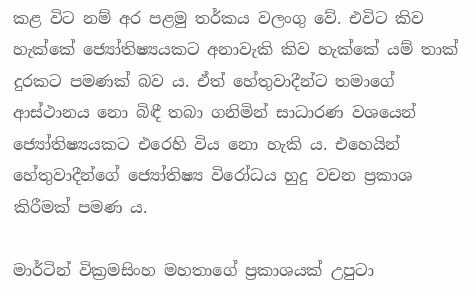කළ විට නම් අර පළමු තර්කය වලංගු වේ. එවිට කිව හැක්කේ ජ්‍යෝතිෂ්‍යයකට අනාවැකි කිව හැක්කේ යම් තාක් දුරකට පමණක් බව ය. ඒත් හේතුවාදීන්ට තමාගේ ආස්ථානය නො බිඳී තබා ගනිමින් සාධාරණ වශයෙන් ජ්‍යෝතිෂ්‍යයකට එරෙහි විය නො හැකි ය. එහෙයින් හේතුවාදීන්ගේ ජ්‍යෝතිෂ්‍ය විරෝධය හුදු වචන ප්‍රකාශ කිරීමක් පමණ ය.

මාර්ටින් වික්‍රමසිංහ මහතාගේ ප්‍රකාශයක් උපුටා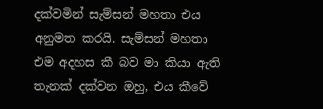දක්වමින් සැම්සන් මහතා එය අනුමත කරයි. සැම්සන් මහතා එම අදහස කී බව මා කියා ඇති තැනක් දක්වන ඔහු, එය කීවේ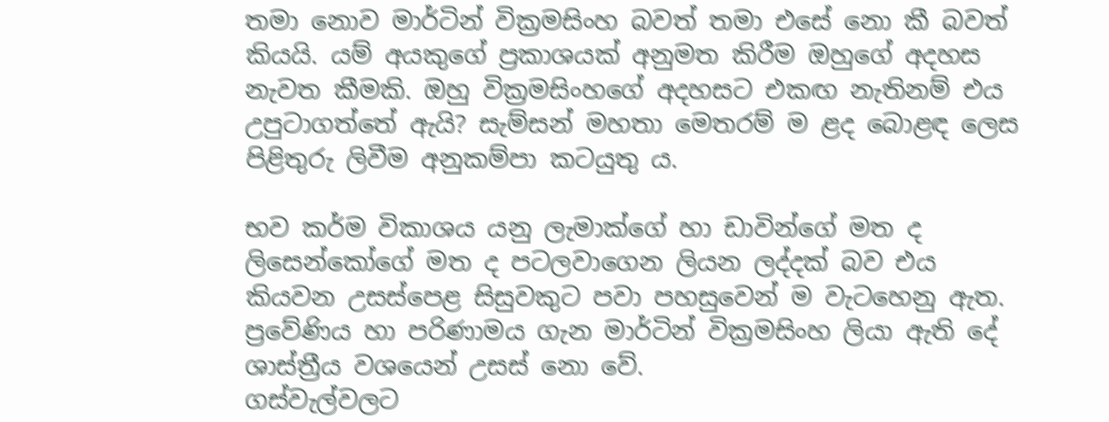තමා නොව මාර්ටින් වික්‍රමසිංහ බවත් තමා එසේ නො කී බවත් කියයි. යම් අයකුගේ ප්‍රකාශයක් අනුමත කිරීම ඔහුගේ අදහස නැවත කීමකි. ඔහු වික්‍රමසිංහගේ අදහසට එකඟ නැතිනම් එය උපුටාගත්තේ ඇයි? සැම්සන් මහතා මෙතරම් ම ළද බොළඳ ලෙස පිළිතුරු ලිවීම අනුකම්පා කටයුතු ය.

භව කර්ම විකාශය යනු ලැමාක්ගේ හා ඩාවින්ගේ මත ද ලිසෙන්කෝගේ මත ද පටලවාගෙන ලියන ලද්දක් බව එය කියවන උසස්පෙළ සිසුවකුට පවා පහසුවෙන් ම වැටහෙනු ඇත. ප්‍රවේණිය හා පරිණාමය ගැන මාර්ටින් වික්‍රමසිංහ ලියා ඇති දේ ශාස්ත්‍රීය වශයෙන් උසස් නො වේ.
ගස්වැල්වලට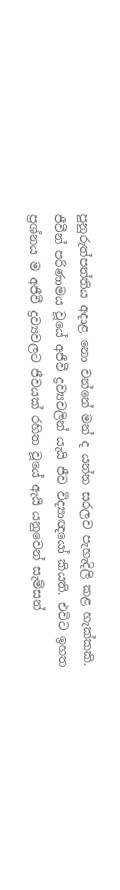පුනුරුත්පත්තිය අදාළ නො වන්නේ මන් ද යන්න සරලව පැහැදිලි කළ හැක්කකි. ජීවීන් පරිණාමය වූයේ අජීවී ද්‍රව්‍යවලින් යැයි ජීව විද්‍යාඥයෝ කියති. එවිට ඉහත ප්‍රශ්නය ම අජීවී ද්‍රව්‍යවලට ජීවයක් රහිත වූයේ ඇයි යනුවෙන් සැම්සන්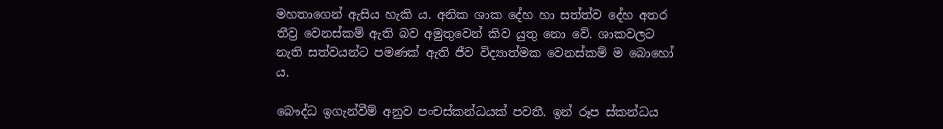මහතාගෙන් ඇසිය හැකි ය. අනික ශාක දේහ හා සත්ත්ව දේහ අතර තීව්‍ර වෙනස්කම් ඇති බව අමුතුවෙන් කිව යුතු නො වේ. ශාකවලට නැති සත්වයන්ට පමණක් ඇති ජීව විද්‍යාත්මක වෙනස්කම් ම බොහෝ ය.

බෞද්ධ ඉගැන්වීම් අනුව පංචස්කන්ධයක් පවතී. ඉන් රූප ස්කන්ධය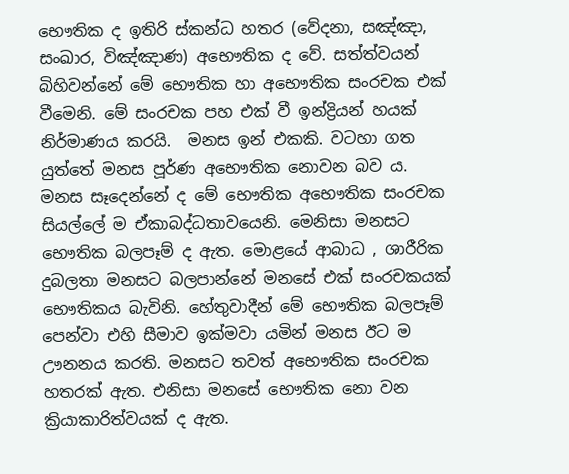භෞතික ද ඉතිරි ස්කන්ධ හතර (වේදනා, සඤ්ඤා,  සංඛාර, විඤ්ඤාණ) අභෞතික ද වේ. සත්ත්වයන් බිහිවන්නේ මේ භෞතික හා අභෞතික සංරචක එක් වීමෙනි. මේ සංරචක පහ එක් වී ඉන්ද්‍රියන් හයක් නිර්මාණය කරයි.  මනස ඉන් එකකි. වටහා ගත යුත්තේ මනස පූර්ණ අභෞතික නොවන බව ය. මනස සෑදෙන්නේ ද මේ භෞතික අභෞතික සංරචක සියල්ලේ ම ඒකාබද්ධතාවයෙනි. මෙනිසා මනසට භෞතික බලපෑම් ද ඇත. මොළයේ ආබාධ , ශාරීරික දුබලතා මනසට බලපාන්නේ මනසේ එක් සංරචකයක් භෞතිකය බැවිනි. හේතුවාදීන් මේ භෞතික බලපෑම් පෙන්වා එහි සීමාව ඉක්මවා යමින් මනස ඊට ම ඌනනය කරති. මනසට තවත් අභෞතික සංරචක හතරක් ඇත. එනිසා මනසේ භෞතික නො වන ක්‍රියාකාරිත්වයක් ද ඇත.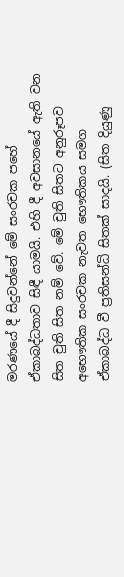මරණයේ දී සිදුවන්නේ මේ සංරචක පහේ ඒකාබද්ධතාව සිඳී යාමයි. එහි දී අවසානයේ ඇති වන සිත චුති සිත නම් වේ. මේ චුති සිතට අනුරූපව අභෞතික සංරචක නැවත භෞතිකය සමග ඒකාබද්ධ වී ප්‍රතිසන්ධි සිතක් සාදයි. (සිත දියුණු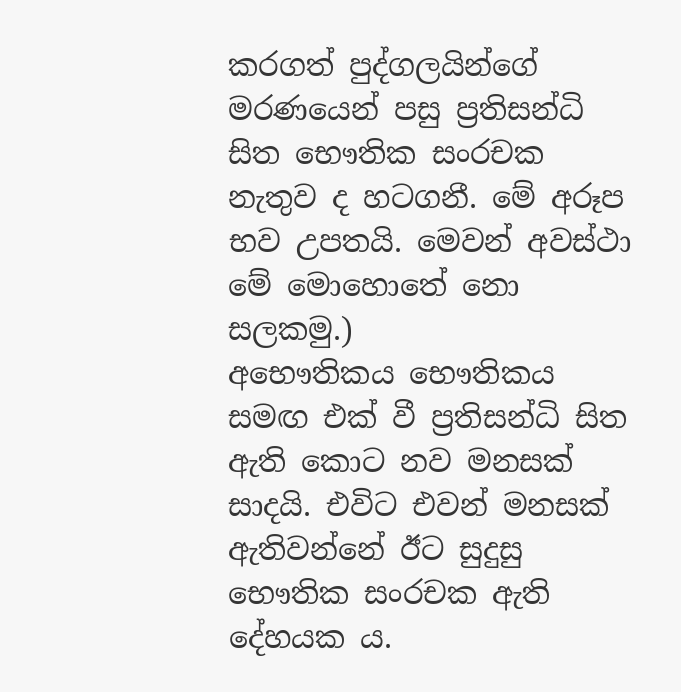කරගත් පුද්ගලයින්ගේ මරණයෙන් පසු ප්‍රතිසන්ධි සිත භෞතික සංරචක නැතුව ද හටගනී. මේ අරූප භව උපතයි. මෙවන් අවස්ථා මේ මොහොතේ නො සලකමු.)
අභෞතිකය භෞතිකය සමඟ එක් වී ප්‍රතිසන්ධි සිත ඇති කොට නව මනසක් සාදයි. එවිට එවන් මනසක් ඇතිවන්නේ ඊට සුදුසු භෞතික සංරචක ඇති දේහයක ය.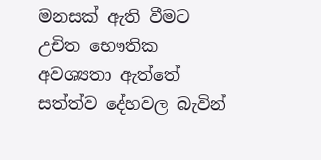මනසක් ඇති වීමට උචිත භෞතික අවශ්‍යතා ඇත්තේ සත්ත්ව දේහවල බැවින්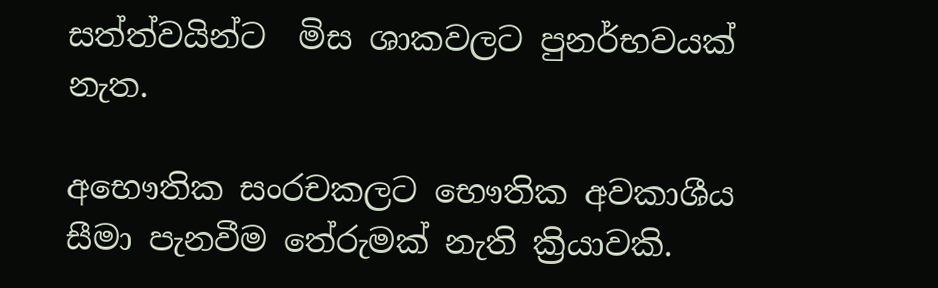සත්ත්වයින්ට  මිස ශාකවලට පුනර්භවයක් නැත.

අභෞතික සංරචකලට භෞතික අවකාශීය සීමා පැනවීම තේරුමක් නැති ක්‍රියාවකි.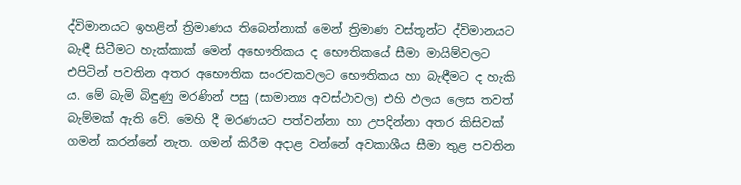ද්විමානයට ඉහළින් ත්‍රිමාණය තිබෙන්නාක් මෙන් ත්‍රිමාණ වස්තූන්ට ද්විමානයට බැඳී සිටීමට හැක්කාක් මෙන් අභෞතිකය ද භෞතිකයේ සීමා මායිම්වලට එපිටින් පවතින අතර අභෞතික සංරචකවලට භෞතිකය හා බැඳීමට ද හැකි ය. මේ බැමි බිඳුණු මරණින් පසු (සාමාන්‍ය අවස්ථාවල) එහි ඵලය ලෙස තවත් බැම්මක් ඇති වේ. මෙහි දී මරණයට පත්වන්නා හා උපදින්නා අතර කිසිවක් ගමන් කරන්නේ නැත. ගමන් කිරීම අදාළ වන්නේ අවකාශීය සීමා තුළ පවතින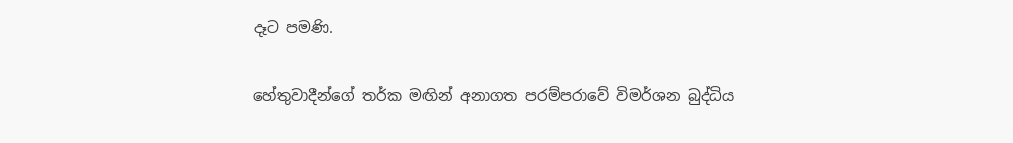දෑට පමණි.

හේතුවාදීන්ගේ තර්ක මඟින් අනාගත පරම්පරාවේ විමර්ශන බුද්ධිය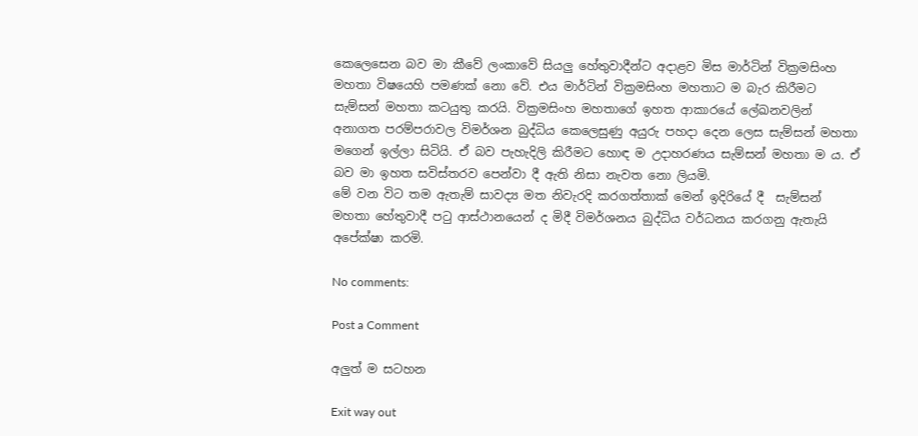කෙලෙසෙන බව මා කීවේ ලංකාවේ සියලු හේතුවාදීන්ට අදාළව මිස මාර්ටින් වික්‍රමසිංහ මහතා විෂයෙහි පමණක් නො වේ. එය මාර්ටින් වික්‍රමසිංහ මහතාට ම බැර කිරීමට සැම්සන් මහතා කටයුතු කරයි. වික්‍රමසිංහ මහතාගේ ඉහත ආකාරයේ ලේඛනවලින් අනාගත පරම්පරාවල විමර්ශන බුද්ධිය කෙලෙසුණු අයුරු පහදා දෙන ලෙස සැම්සන් මහතා මගෙන් ඉල්ලා සිටියි. ඒ බව පැහැදිලි කිරීමට හොඳ ම උදාහරණය සැම්සන් මහතා ම ය. ඒ බව මා ඉහත සවිස්තරව පෙන්වා දී ඇති නිසා නැවත නො ලියමි.
මේ වන විට තම ඇතැම් සාවද්‍ය මත නිවැරදි කරගත්තාක් මෙන් ඉදිරියේ දී  සැම්සන් මහතා හේතුවාදී පටු ආස්ථානයෙන් ද මිදී විමර්ශනය බුද්ධිය වර්ධනය කරගනු ඇතැයි අපේක්ෂා කරමි.

No comments:

Post a Comment

අලුත් ම සටහන

Exit way out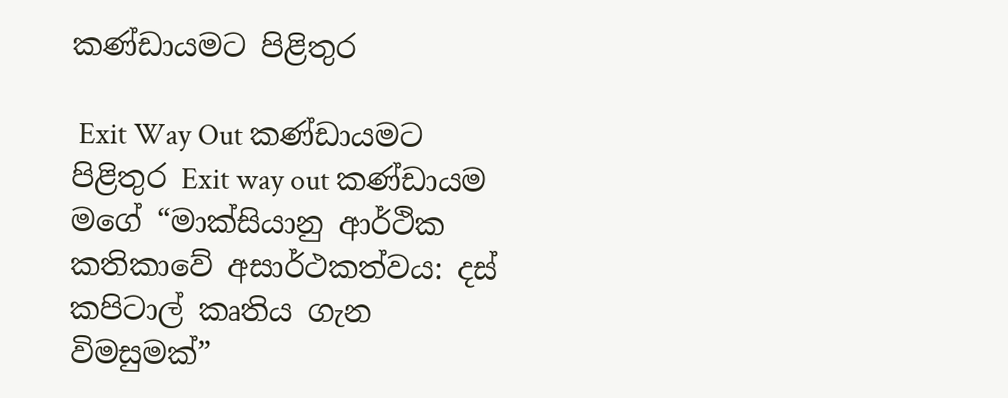කණ්ඩායමට පිළිතුර

 Exit Way Out කණ්ඩායමට පිළිතුර Exit way out කණ්ඩායම මගේ “මාක්සියානු ආර්ථික කතිකාවේ අසාර්ථකත්වය: දස් කපිටාල් කෘතිය ගැන විමසුමක්”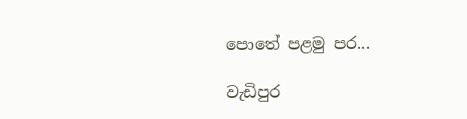පොතේ පළමු පර...

වැඩිපුර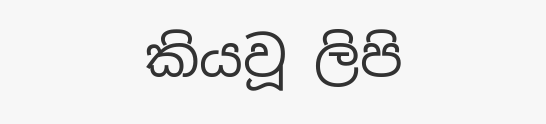කියවූ ලිපි